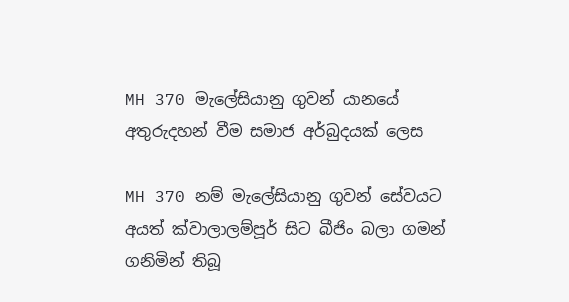MH 370 මැලේසියානු ගුවන් යානයේ අතුරුදහන් වීම සමාජ අර්බුදයක් ලෙස

MH 370 නම් මැලේසියානු ගුවන් සේවයට අයත් ක්වාලාලම්පූර් සිට බීජිං බලා ගමන් ගනිමින් තිබූ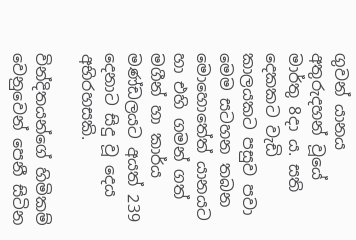ගුවන් යානය අතුරුදහන් වූයේ මාර්තු 8දා ය. සති දෙකකට වැඩි කාලයකට පසුව පවා මෙම සටහන තබන මොහොතේත් යානයට හා එහි ගමන් ගත් මගීන් හා කාර්ය මණ්ඩලයට අයත් 239 දෙනාට සිදු වූ දෙය අභිරහසකි.

වින්දිතයන්ගේ හිමිකම් වෙනුවෙන් පෙනී සිටින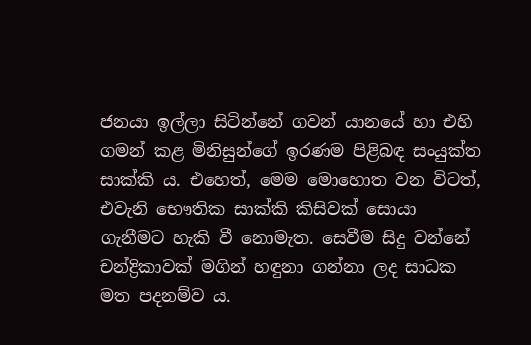ජනයා ඉල්ලා සිටින්නේ ගවන් යානයේ හා එහි ගමන් කළ මිනිසුන්ගේ ඉරණම පිළිබඳ සංයුක්ත සාක්කි ය. එහෙත්, මෙම මොහොත වන විටත්, එවැනි භෞතික සාක්කි කිසිවක් සොයා ගැනීමට හැකි වී නොමැත. සෙවීම සිදු වන්නේ චන්ද්‍රිකාවක් මගින් හඳුනා ගන්නා ලද සාධක මත පදනම්ව ය.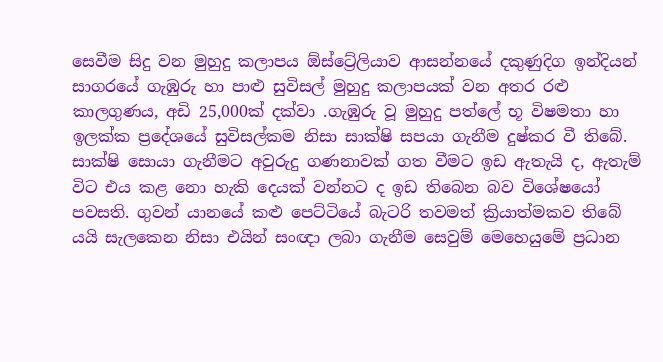සෙවීම සිදු වන මුහුදු කලාපය ඕස්ට්‍රේලියාව ආසන්නයේ දකුණුදිග ඉන්දියන් සාගරයේ ගැඹුරු හා පාළු සුවිසල් මුහුදු කලාපයක් වන අතර රළු කාලගුණය, අඩි 25,000ක් දක්වා .ගැඹුරු වූ මුහුදු පත්ලේ භූ විෂමතා හා ඉලක්ක ප්‍රදේශයේ සුවිසල්කම නිසා සාක්ෂි සපයා ගැනීම දුෂ්කර වී තිබේ. සාක්ෂි සොයා ගැනීමට අවුරුදු ගණනාවක් ගත වීමට ඉඩ ඇතැයි ද, ඇතැම් විට එය කළ නො හැකි දෙයක් වන්නට ද ඉඩ තිබෙන බව විශේෂයෝ පවසති. ගුවන් යානයේ කළු පෙට්ටියේ බැටරි තවමත් ක්‍රියාත්මකව තිබේ යයි සැලකෙන නිසා එයින් සංඥා ලබා ගැනීම සෙවුම් මෙහෙයුමේ ප්‍රධාන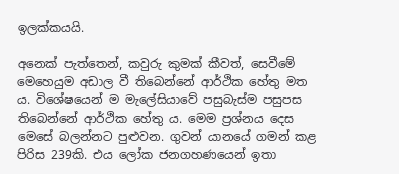ඉලක්කයයි.

අනෙක් පැත්තෙන්, කවුරු කුමක් කීවත්, සෙවීමේ මෙහෙයුම අඩාල වී තිබෙන්නේ ආර්ථික හේතු මත ය. විශේෂයෙන් ම මැලේසියාවේ පසුබැස්ම පසුපස තිබෙන්නේ ආර්ථික හේතු ය. මෙම ප්‍රශ්නය දෙස මෙසේ බලන්නට පුළුවන. ගුවන් යානයේ ගමන් කළ පිරිස 239කි. එය ලෝක ජනගහණයෙන් ඉතා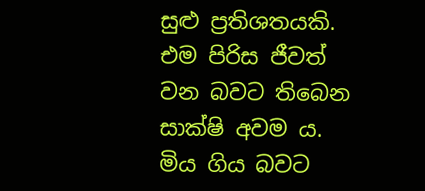සුළු ප්‍රතිශතයකි. එම පිරිස ජීවත් වන බවට තිබෙන සාක්ෂි අවම ය. මිය ගිය බවට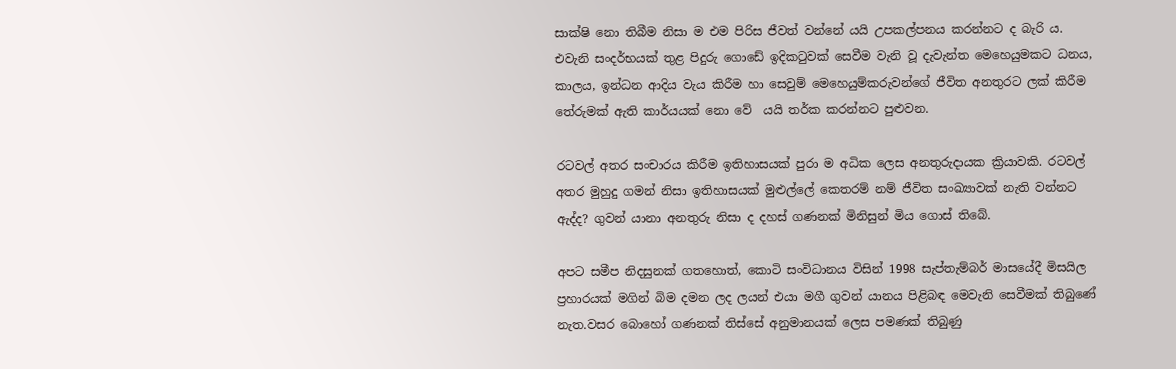සාක්ෂි නො තිබීම නිසා ම එම පිරිස ජීවත් වන්නේ යයි උපකල්පනය කරන්නට ද බැරි ය. එවැනි සංදර්භයක් තුළ පිදුරු ගොඩේ ඉදිකටුවක් සෙවීම වැනි වූ දැවැන්ත මෙහෙයුමකට ධනය, කාලය, ඉන්ධන ආදිය වැය කිරීම හා සෙවුම් මෙහෙයුම්කරුවන්ගේ ජීවිත අනතුරට ලක් කිරීම තේරුමක් ඇති කාර්යයක් නො වේ  යයි තර්ක කරන්නට පුළුවන.

රටවල් අතර සංචාරය කිරීම ඉතිහාසයක් පුරා ම අධික ලෙස අනතුරුදායක ක්‍රියාවකි. රටවල් අතර මුහුදු ගමන් නිසා ඉතිහාසයක් මුළුල්ලේ කෙතරම් නම් ජීවිත සංඛ්‍යාවක් නැති වන්නට ඇද්ද? ගුවන් යානා අනතුරු නිසා ද දහස් ගණනක් මිනිසුන් මිය ගොස් තිබේ.

අපට සමීප නිදසුනක් ගතහොත්, කොටි සංවිධානය විසින් 1998 සැප්තැම්බර් මාසයේදී මිසයිල ප්‍රහාරයක් මගින් බිම දමන ලද ලයන් එයා මගී ගුවන් යානය පිළිබඳ මෙවැනි සෙවීමක් තිබුණේ නැත.වසර බොහෝ ගණනක් තිස්සේ අනුමානයක් ලෙස පමණක් තිබුණු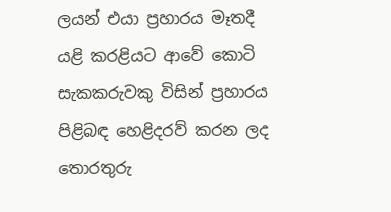ලයන් එයා ප්‍රහාරය මෑතදී යළි කරළියට ආවේ කොටි සැකකරුවකු විසින් ප්‍රහාරය පිළිබඳ හෙළිදරව් කරන ලද තොරතුරු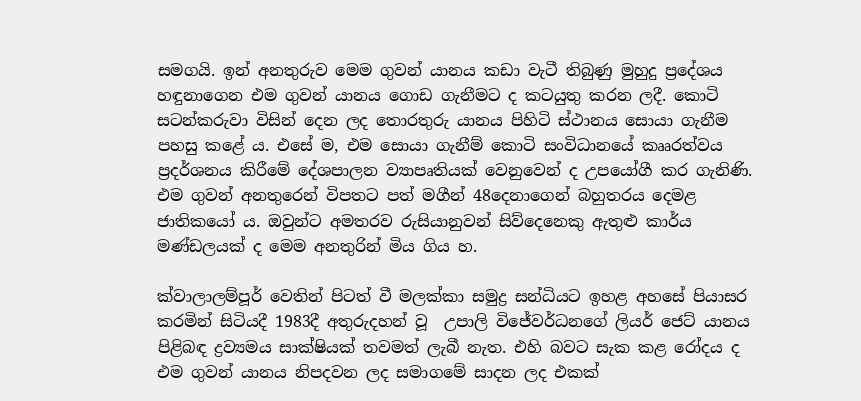සමගයි. ඉන් අනතුරුව මෙම ගුවන් යානය කඩා වැටී තිබුණු මුහුදු ප්‍රදේශය හඳුනාගෙන එම ගුවන් යානය ගොඩ ගැනීමට ද කටයුතු කරන ලදී. කොටි සටන්කරුවා විසින් දෙන ලද තොරතුරු යානය පිහිටි ස්ථානය සොයා ගැනීම පහසු කළේ ය. එසේ ම, එම ‍සොයා ගැනීම් කොටි සංවිධානයේ කෲරත්වය ප්‍රදර්ශනය කිරීමේ දේශපාලන ව්‍යාපෘතියක් වෙනුවෙන් ද උපයෝගී කර ගැනිණි. එම ගුවන් අනතුරෙන් විපතට පත් මගීන් 48දෙනාගෙන් බහුතරය දෙමළ ජාතිකයෝ ය. ඔවුන්ට අමතරව රුසියානුවන් සිව්දෙනෙකු ඇතුළු කාර්ය මණ්ඩලයක් ද මෙම අනතුරින් මිය ගිය හ.

ක්වාලාලම්පූර් වෙතින් පිටත් වී මලක්කා සමුද්‍ර සන්ධියට ඉහළ අහසේ පියාසර කරමින් සිටියදී 1983දී අතුරුදහන් වූ  උපාලි විජ‍ේවර්ධනගේ ලියර් ජෙට් යානය පිළිබඳ ද්‍රව්‍යමය සාක්ෂියක් තවමත් ලැබී නැත. එහි බවට සැක කළ රෝදය ද එම ගුවන් යානය නිපදවන ලද සමාගමේ සාදන ලද එකක්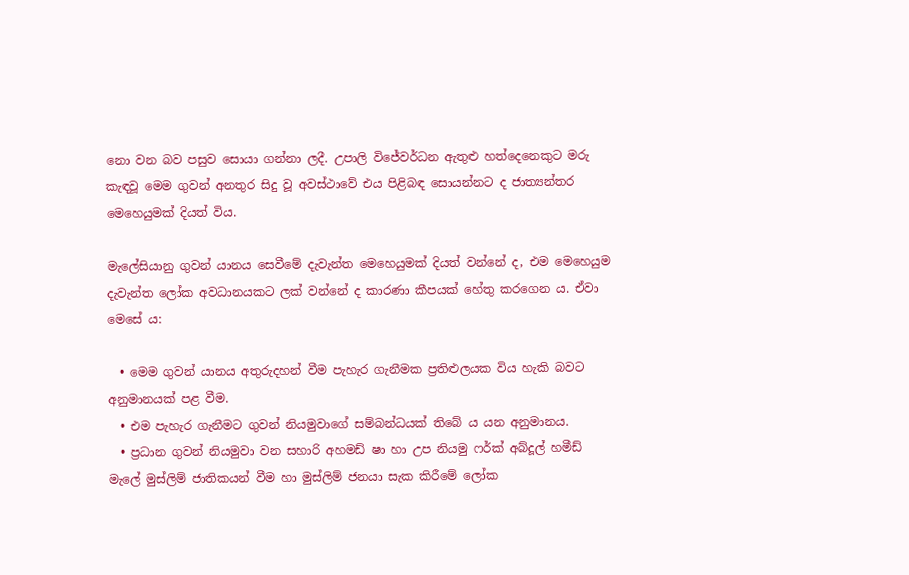නො වන බව පසුව සොයා ගන්නා ලදී. උපාලි විජේවර්ධන ඇතුළු හත්දෙනෙකුට මරු කැඳවූ මෙම ගුවන් අනතුර සිදු වූ අවස්ථාවේ එය පිළිබඳ සොයන්නට ද ජාත්‍යන්තර මෙහෙයුමක් දියත් විය.

මැලේසියානු ගුවන් යානය සෙවීමේ දැවැන්ත මෙහෙයුමක් දියත් වන්නේ ද, එම මෙහෙයුම දැවැන්ත ලෝක අවධානයකට ලක් වන්නේ ද කාරණා කීපයක් හේතු කරගෙන ය. ඒවා මෙසේ ය:

  • මෙම ගුවන් යානය අතුරුදහන් වීම පැහැර ගැනීමක ප්‍රතිළුලයක විය හැකි බවට අනුමානයක් පළ වීම.
  • එම පැහැර ගැනීමට ගුවන් නියමුවා‍ගේ සම්බන්ධයක් තිබේ ය යන අනුමානය.
  • ප්‍රධාන ගුවන් නියමුවා වන සහාරි අහමඩ් ෂා හා උප නියමු ෆර්ක් අබ්දූල් හමීඩ් මැලේ මුස්ලිම් ජාතිකයන් වීම හා මුස්ලිම් ජනයා සැක කිරීමේ ලෝක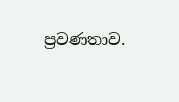ප්‍රවණතාව.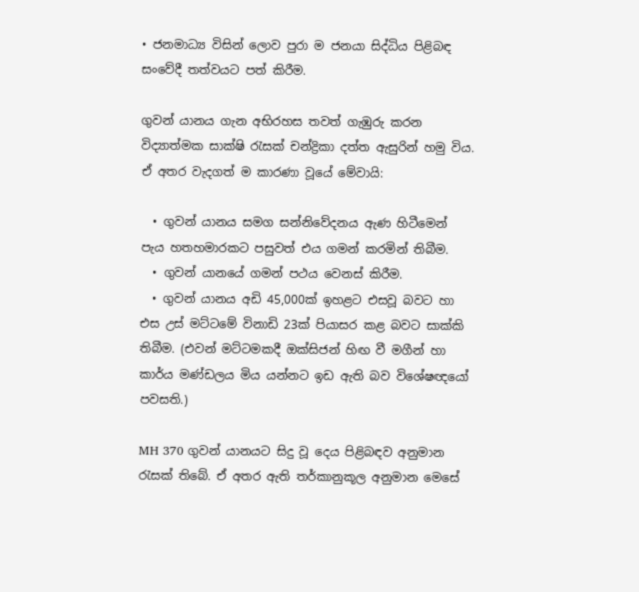• ජනමාධ්‍ය විසින් ලොව පුරා ම ජනයා සිද්ධිය පිළිබඳ සංවේදී තත්වයට පත් කිරීම.

ගුවන් යානය ගැන අභිරහස තවත් ගැඹුරු කරන විද්‍යාත්මක සාක්ෂි රැසක් චන්ද්‍රිකා දත්ත ඇසුරින් හමු විය. ඒ අතර වැදගත් ම කාරණා වූයේ මේවායි:

  • ගුවන් යානය සමග සන්නිවේදනය ඇණ හිටීමෙන් පැය හතහමාරකට පසුවත් එය ගමන් කරමින් තිබීම.
  • ගුවන් යානයේ ගමන් පථය වෙනස් කිරීම.
  • ගුවන් යානය අඩි 45,000ක් ඉහළට එසවූ බවට හා එස උස් මට්ටමේ විනාඩි 23ක් පියාසර කළ බවට සාක්කි තිබීම. (එවන් මට්ටමකදී ඔක්සිජන් හිඟ වී මගීන් හා කාර්ය මණ්ඩලය මිය යන්නට ඉඩ ඇති බව විශේෂඥයෝ පවසති.)

MH 370 ගුවන් යානයට සිදු වූ දෙය පිළිබඳව අනුමාන රැසක් තිබේ. ඒ අතර ඇති තර්කානුකූල අනුමාන මෙසේ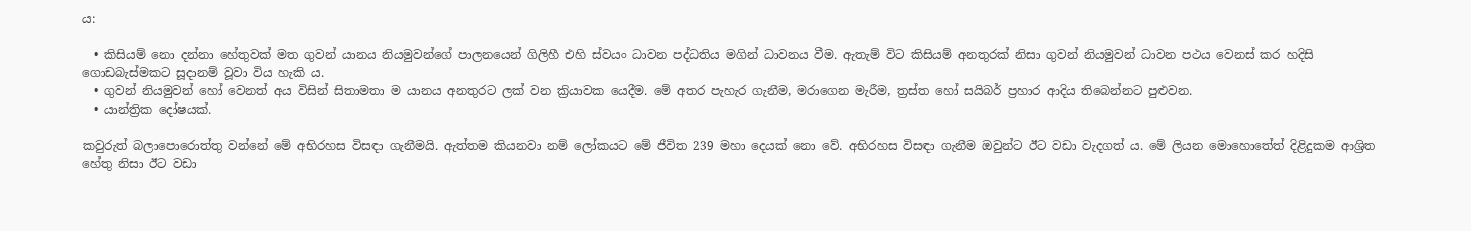ය:

  • කිසියම් නො දන්නා හේතුවක් මත ගුවන් යානය නියමුවන්ගේ පාලනයෙන් ගිලිහී එහි ස්වයං ධාවන පද්ධතිය මගින් ධාවනය වීම. ඇතැම් විට කිසියම් අනතුරක් නිසා ගුවන් නියමුවන් ධාවන පථය වෙනස් කර හදිසි ගොඩබැස්මකට සූදානම් වූවා විය හැකි ය.
  • ගුවන් නියමුවන් හෝ වෙනත් අය විසින් සිතාමතා ම යානය අනතුරට ලක් වන ක්‍ර‍ියාවක යෙදීම. මේ අතර පැහැර ගැනීම, මරාගෙන මැරීම, ත්‍රස්ත හෝ සයිබර් ප්‍රහාර ආදිය තිබෙන්නට පුළුවන.
  • යාන්ත්‍රික දෝෂයක්.

කවුරුත් බලාපොරොත්තු වන්නේ මේ අභිරහස විසඳා ගැනීමයි. ඇත්තම කියනවා නම් ලෝකයට මේ ජීවිත 239 මහා දෙයක් නො වේ. අභිරහස විසඳා ගැනීම ඔවුන්ට ඊට වඩා වැදගත් ය. මේ ලියන මොහොතේත් දිළිදුකම ආශ්‍රිත හේතු නිසා ඊට වඩා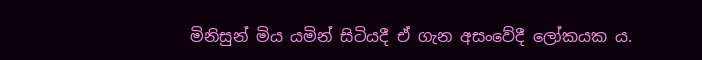මිනිසුන් මිය යමින් සිටියදී ඒ ගැන අසංවේදී ලෝකයක ය.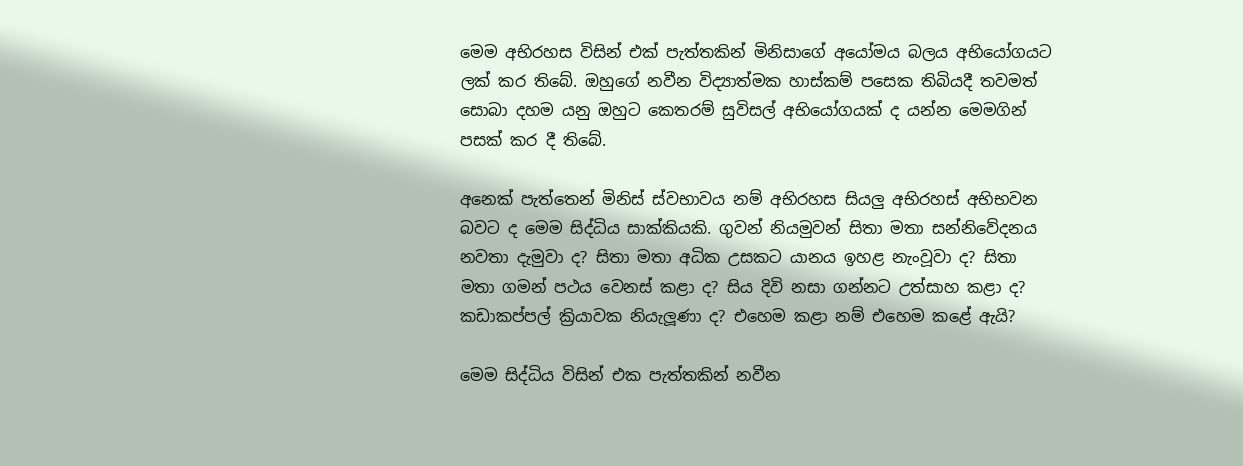මෙම අභිරහස විසින් එක් පැත්තකින් මිනිසාගේ අයෝමය බලය අභියෝගයට ලක් කර තිබේ. ඔහුගේ නවීන විද්‍යාත්මක හාස්කම් පසෙක තිබියදී තවමත් සොබා දහම යනු ඔහුට කෙතරම් සුවිසල් අභියෝගයක් ද යන්න මෙමගින් පසක් කර දී තිබේ.

අනෙක් පැත්තෙන් මිනිස් ස්වභාවය නම් අභිරහස සියලු අභිරහස් අභිභවන බවට ද මෙම සිද්ධිය සාක්කියකි. ගුවන් නියමුවන් සිතා මතා සන්නිවේදනය නවතා දැමුවා ද? සිතා මතා අධික උසකට යානය ඉහළ නැංවූවා ද? සිතා මතා ගමන් පථය වෙනස් කළා ද? සිය දිවි නසා ගන්නට උත්සාහ කළා ද? කඩාකප්පල් ක්‍රියාවක නියැලූණා ද? එහෙම කළා නම් එහෙම කළේ ඇයි?

මෙම සිද්ධිය විසින් එක පැත්තකින් නවීන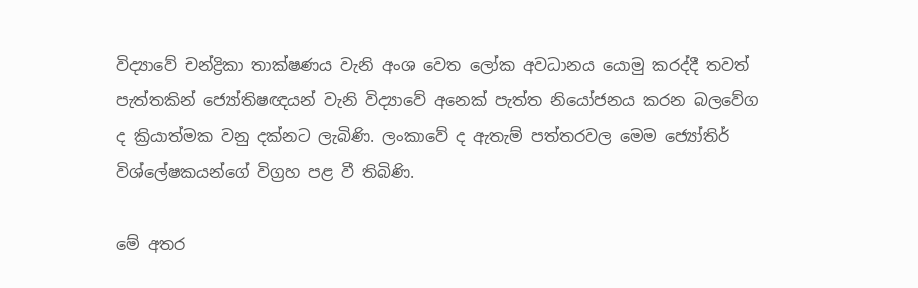විද්‍යාවේ චන්ද්‍රිකා තාක්ෂණය වැනි අංශ වෙත ලෝක අවධානය යොමු කරද්දී තවත් පැත්තකින් ජ්‍යෝතිෂඥයන් වැනි විද්‍යාවේ අනෙක් පැත්ත නියෝජනය කරන බලවේග ද ක්‍රියාත්මක වනු දක්නට ලැබිණි. ලංකාවේ ද ඇතැම් පත්තරවල මෙම ජ්‍යෝතිර් විශ්ලේෂකයන්ගේ විග්‍රහ පළ වී තිබිණි.

මේ අතර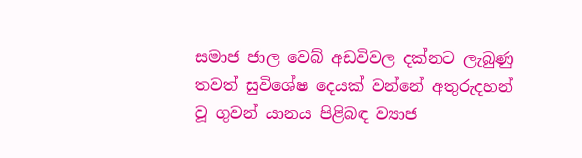සමාජ ජාල වෙබ් අඩවිවල දක්නට ලැබුණු තවත් සුවිශේෂ දෙයක් වන්නේ අතුරුදහන් වූ ගුවන් යානය පිළිබඳ ව්‍යාජ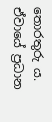තොරතුරු ය. ඒවායේ ප්‍රධාන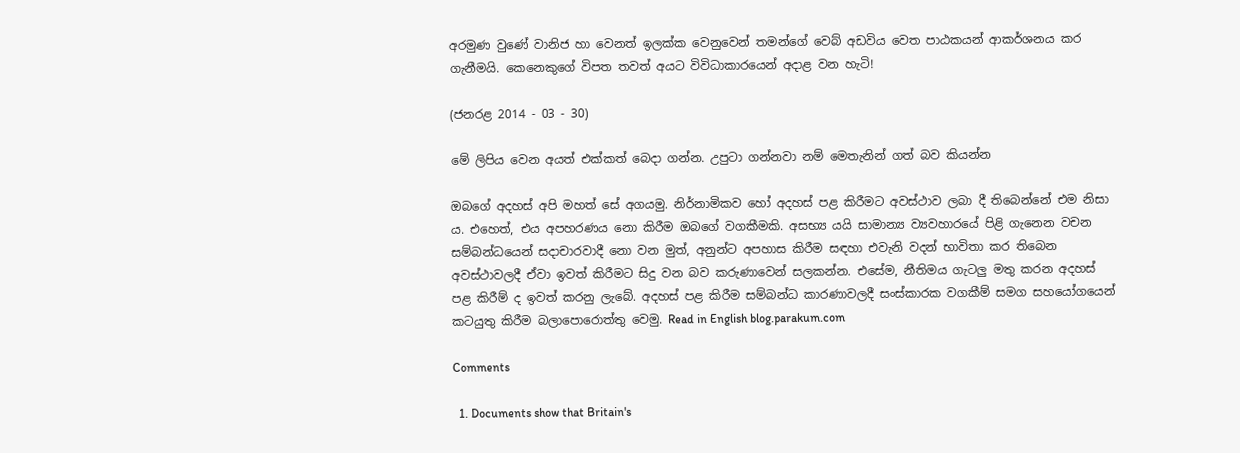අරමුණ වුණේ වානිජ හා වෙනත් ඉලක්ක වෙනුවෙන් තමන්ගේ වෙබ් අඩවිය වෙත පාඨකයන් ආකර්ශනය කර ගැනීමයි. කෙනෙකුගේ විපත තවත් අයට විවිධාකාරයෙන් අදාළ වන හැටි!

(ජනරළ 2014 - 03 - 30)

මේ ලිපිය වෙන අයත් එක්කත් බෙදා ගන්න. උපුටා ගන්නවා නම් ‍මෙතැනින් ගත් බව කියන්න

ඔබගේ අදහස් අපි මහත් සේ අගයමු. නිර්නාමිකව හෝ අදහස් පළ කිරීමට අවස්ථාව ලබා දී තිබෙන්නේ එම නිසා ය. එහෙත්, එය අපහරණය නො කිරීම ඔබ‍ගේ වගකීමකි. අසභ්‍ය යයි සාමාන්‍ය ව්‍යවහාරයේ පිළි ගැනෙන වචන සම්බන්ධයෙන් සදාචාරවාදී නො වන මුත්, අනුන්ට අපහාස කිරීම සඳහා එවැනි වදන් භාවිතා කර තිබෙන අවස්ථාවලදී ඒවා ඉවත් කිරීමට සිදු වන බව කරුණාවෙන් සලකන්න. එසේම, නීතිමය ගැටලු මතු කරන අදහස් පළ කිරීම් ද ඉවත් කරනු ලැබේ. අදහස් පළ කිරීම සම්බන්ධ කාරණාවලදී සංස්කාරක වගකීම් සමග සහයෝගයෙන් කටයුතු කිරීම බලාපොරොත්තු වෙමු. Read in English blog.parakum.com

Comments

  1. Documents show that Britain's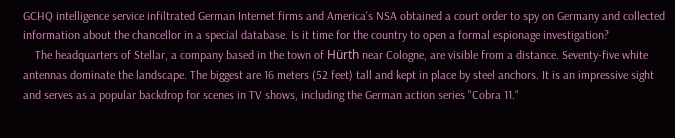GCHQ intelligence service infiltrated German Internet firms and America's NSA obtained a court order to spy on Germany and collected information about the chancellor in a special database. Is it time for the country to open a formal espionage investigation?
    The headquarters of Stellar, a company based in the town of Hürth near Cologne, are visible from a distance. Seventy-five white antennas dominate the landscape. The biggest are 16 meters (52 feet) tall and kept in place by steel anchors. It is an impressive sight and serves as a popular backdrop for scenes in TV shows, including the German action series "Cobra 11."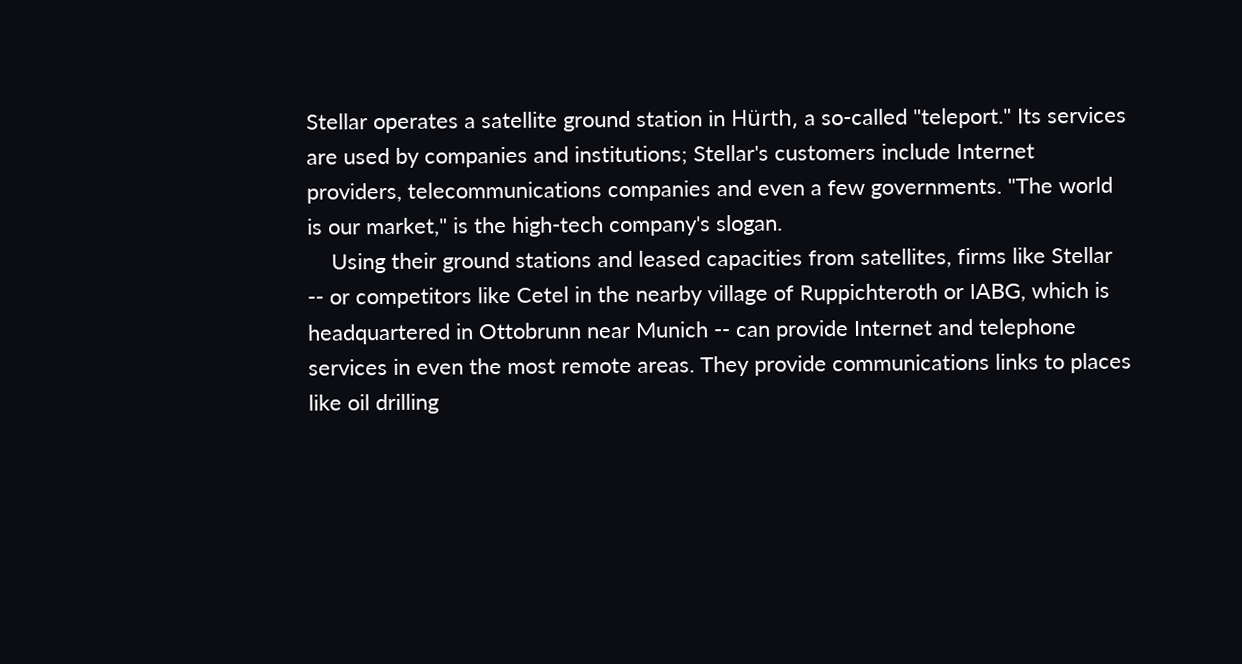Stellar operates a satellite ground station in Hürth, a so-called "teleport." Its services are used by companies and institutions; Stellar's customers include Internet providers, telecommunications companies and even a few governments. "The world is our market," is the high-tech company's slogan.
    Using their ground stations and leased capacities from satellites, firms like Stellar -- or competitors like Cetel in the nearby village of Ruppichteroth or IABG, which is headquartered in Ottobrunn near Munich -- can provide Internet and telephone services in even the most remote areas. They provide communications links to places like oil drilling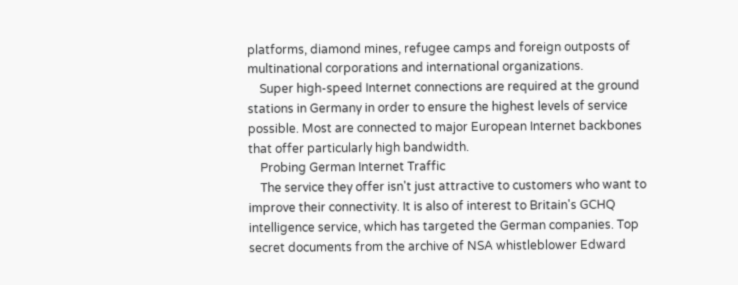platforms, diamond mines, refugee camps and foreign outposts of multinational corporations and international organizations.
    Super high-speed Internet connections are required at the ground stations in Germany in order to ensure the highest levels of service possible. Most are connected to major European Internet backbones that offer particularly high bandwidth.
    Probing German Internet Traffic
    The service they offer isn't just attractive to customers who want to improve their connectivity. It is also of interest to Britain's GCHQ intelligence service, which has targeted the German companies. Top secret documents from the archive of NSA whistleblower Edward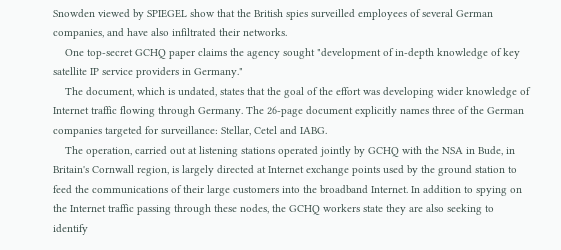Snowden viewed by SPIEGEL show that the British spies surveilled employees of several German companies, and have also infiltrated their networks.
    One top-secret GCHQ paper claims the agency sought "development of in-depth knowledge of key satellite IP service providers in Germany."
    The document, which is undated, states that the goal of the effort was developing wider knowledge of Internet traffic flowing through Germany. The 26-page document explicitly names three of the German companies targeted for surveillance: Stellar, Cetel and IABG.
    The operation, carried out at listening stations operated jointly by GCHQ with the NSA in Bude, in Britain's Cornwall region, is largely directed at Internet exchange points used by the ground station to feed the communications of their large customers into the broadband Internet. In addition to spying on the Internet traffic passing through these nodes, the GCHQ workers state they are also seeking to identify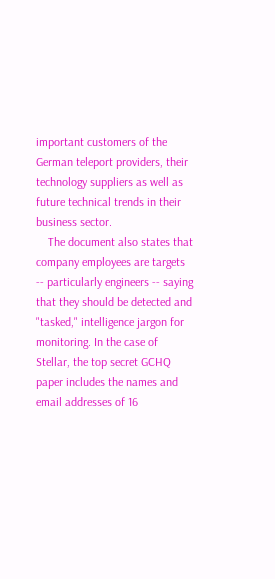important customers of the German teleport providers, their technology suppliers as well as future technical trends in their business sector.
    The document also states that company employees are targets -- particularly engineers -- saying that they should be detected and "tasked," intelligence jargon for monitoring. In the case of Stellar, the top secret GCHQ paper includes the names and email addresses of 16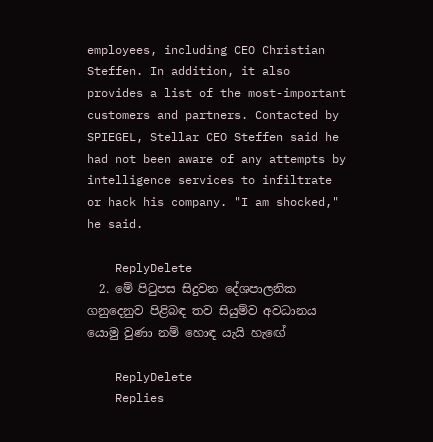employees, including CEO Christian Steffen. In addition, it also provides a list of the most-important customers and partners. Contacted by SPIEGEL, Stellar CEO Steffen said he had not been aware of any attempts by intelligence services to infiltrate or hack his company. "I am shocked," he said.

    ReplyDelete
  2. මේ පිටුපස සිදුවන දේශපාලනික ගනුදෙනුව පිළිබඳ තව සියුම්ව අවධානය යොමු වුණා නම් හොඳ යැයි හැඟේ

    ReplyDelete
    Replies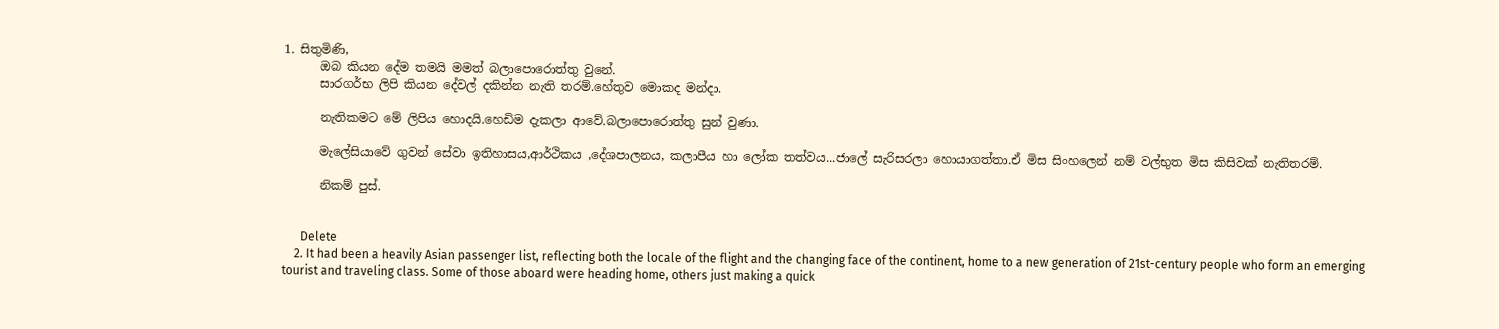1. සිතුමිණි,
      ඔබ කියන ‍දේම තමයි මමත් බලා‍පො‍රොත්තු වු‍නේ.
      සාරගර්භ ලිපි කියන ‍දේවල් දකින්න නැති තරම්.හේතුව ‍මොකද මන්දා.

      නැතිකමට ‍මේ ලිපිය ‍හොදයි.හෙඩිම දැකලා ආ‍වේ.බලා‍පො‍රොත්තු සුන් වුණා.

      මැ‍ලේසියා‍වේ ගුවන් ‍සේවා ඉතිහාසය,ආර්ථිකය ‍,දේශපාලනය, කලාපීය හා ‍ලෝක තත්වය...ජා‍ලේ සැරිසරලා ‍හොයාගත්තා.ඒ මිස සිංහ‍ලෙන් නම් වල්භුත මිස කිසිවක් ‍නැතිතරම්.

      නිකම් පුස්.


      Delete
    2. It had been a heavily Asian passenger list, reflecting both the locale of the flight and the changing face of the continent, home to a new generation of 21st-century people who form an emerging tourist and traveling class. Some of those aboard were heading home, others just making a quick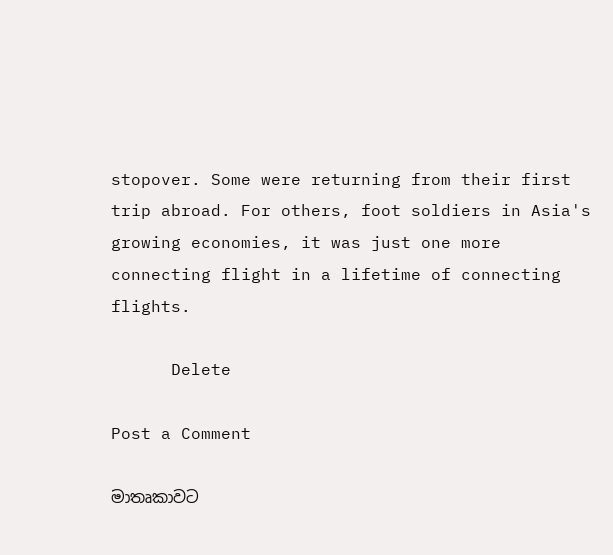stopover. Some were returning from their first trip abroad. For others, foot soldiers in Asia's growing economies, it was just one more connecting flight in a lifetime of connecting flights.

      Delete

Post a Comment

මාතෘකාවට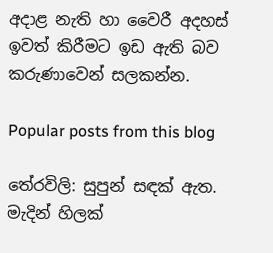අදාළ නැති හා වෛරී අදහස් ඉවත් කිරීමට ඉඩ ඇති බව කරුණාවෙන් සලකන්න.

Popular posts from this blog

තේරවිලි: සුපුන් සඳක් ඇත. මැදින් හිලක්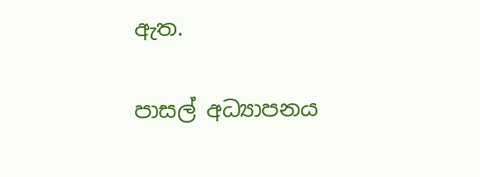ඇත.

පාසල් අධ්‍යාපනය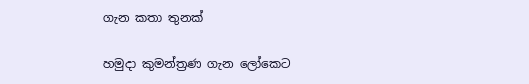ගැන කතා තුනක්

හමුදා කුමන්ත්‍රණ ගැන ලෝකෙට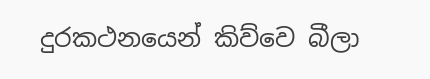දුරකථනයෙන් කිව්වෙ බීලා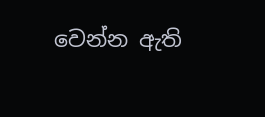වෙන්න ඇති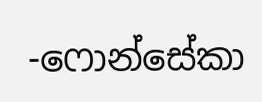-ෆොන්සේකා